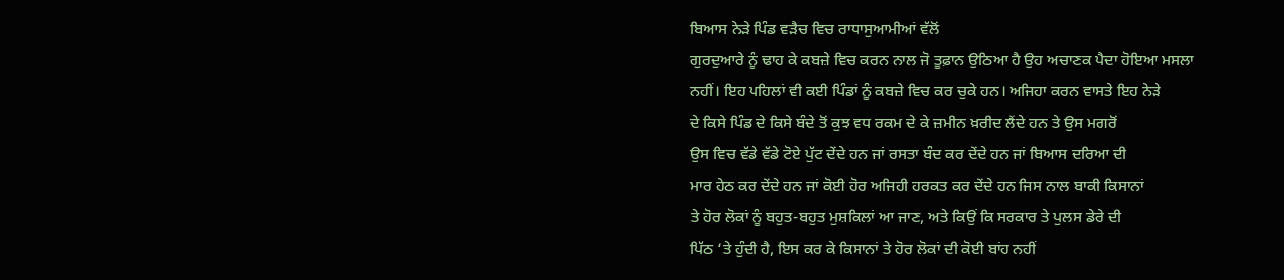ਬਿਆਸ ਨੇੜੇ ਪਿੰਡ ਵੜੈਚ ਵਿਚ ਰਾਧਾਸੁਆਮੀਆਂ ਵੱਲੋਂ
ਗੁਰਦੁਆਰੇ ਨੂੰ ਢਾਹ ਕੇ ਕਬਜ਼ੇ ਵਿਚ ਕਰਨ ਨਾਲ ਜੋ ਤੂਫ਼ਾਨ ਉਠਿਆ ਹੈ ਉਹ ਅਚਾਣਕ ਪੈਦਾ ਹੋਇਆ ਮਸਲਾ
ਨਹੀਂ। ਇਹ ਪਹਿਲਾਂ ਵੀ ਕਈ ਪਿੰਡਾਂ ਨੂੰ ਕਬਜ਼ੇ ਵਿਚ ਕਰ ਚੁਕੇ ਹਨ। ਅਜਿਹਾ ਕਰਨ ਵਾਸਤੇ ਇਹ ਨੇੜੇ
ਦੇ ਕਿਸੇ ਪਿੰਡ ਦੇ ਕਿਸੇ ਬੰਦੇ ਤੋਂ ਕੁਝ ਵਧ ਰਕਮ ਦੇ ਕੇ ਜ਼ਮੀਨ ਖ਼ਰੀਦ ਲੈਂਦੇ ਹਨ ਤੇ ਉਸ ਮਗਰੋਂ
ਉਸ ਵਿਚ ਵੱਡੇ ਵੱਡੇ ਟੋਏ ਪੁੱਟ ਦੇਂਦੇ ਹਨ ਜਾਂ ਰਸਤਾ ਬੰਦ ਕਰ ਦੇਂਦੇ ਹਨ ਜਾਂ ਬਿਆਸ ਦਰਿਆ ਦੀ
ਮਾਰ ਹੇਠ ਕਰ ਦੇਂਦੇ ਹਨ ਜਾਂ ਕੋਈ ਹੋਰ ਅਜਿਹੀ ਹਰਕਤ ਕਰ ਦੇਂਦੇ ਹਨ ਜਿਸ ਨਾਲ ਬਾਕੀ ਕਿਸਾਨਾਂ
ਤੇ ਹੋਰ ਲੋਕਾਂ ਨੂੰ ਬਹੁਤ-ਬਹੁਤ ਮੁਸ਼ਕਿਲਾਂ ਆ ਜਾਣ, ਅਤੇ ਕਿਉਂ ਕਿ ਸਰਕਾਰ ਤੇ ਪੁਲਸ ਡੇਰੇ ਦੀ
ਪਿੱਠ ‘ਤੇ ਹੁੰਦੀ ਹੈ, ਇਸ ਕਰ ਕੇ ਕਿਸਾਨਾਂ ਤੇ ਹੋਰ ਲੋਕਾਂ ਦੀ ਕੋਈ ਬਾਂਹ ਨਹੀਂ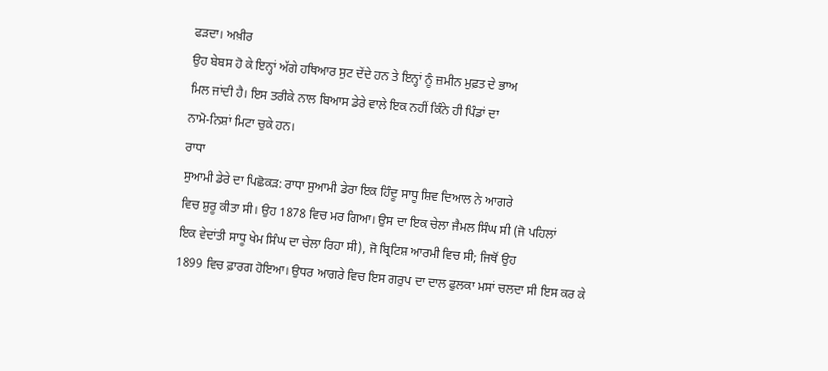ਫੜਦਾ। ਅਖ਼ੀਰ
ਉਹ ਬੇਬਸ ਹੋ ਕੇ ਇਨ੍ਹਾਂ ਅੱਗੇ ਹਥਿਆਰ ਸੁਟ ਦੇਂਦੇ ਹਨ ਤੇ ਇਨ੍ਹਾਂ ਨੂੰ ਜ਼ਮੀਨ ਮੁਫ਼ਤ ਦੇ ਭਾਅ
ਮਿਲ ਜਾਂਦੀ ਹੈ। ਇਸ ਤਰੀਕੇ ਨਾਲ ਬਿਆਸ ਡੇਰੇ ਵਾਲੇ ਇਕ ਨਹੀਂ ਕਿੰਨੇ ਹੀ ਪਿੰਡਾਂ ਦਾ
ਨਾਮੋ-ਨਿਸ਼ਾਂ ਮਿਟਾ ਚੁਕੇ ਹਨ।
ਰਾਧਾ
ਸੁਆਮੀ ਡੇਰੇ ਦਾ ਪਿਛੋਕੜ: ਰਾਧਾ ਸੁਆਮੀ ਡੇਰਾ ਇਕ ਹਿੰਦੂ ਸਾਧੂ ਸ਼ਿਵ ਦਿਆਲ ਨੇ ਆਗਰੇ
ਵਿਚ ਸ਼ੁਰੂ ਕੀਤਾ ਸੀ। ਉਹ 1878 ਵਿਚ ਮਰ ਗਿਆ। ਉਸ ਦਾ ਇਕ ਚੇਲਾ ਜੈਮਲ ਸਿੰਘ ਸੀ (ਜੋ ਪਹਿਲਾਂ
ਇਕ ਵੇਦਾਂਤੀ ਸਾਧੂ ਖੇਮ ਸਿੰਘ ਦਾ ਚੇਲਾ ਰਿਹਾ ਸੀ), ਜੋ ਬ੍ਰਿਟਿਸ਼ ਆਰਮੀ ਵਿਚ ਸੀ; ਜਿਥੋਂ ਉਹ
1899 ਵਿਚ ਫ਼ਾਰਗ ਹੋਇਆ। ਉਧਰ ਆਗਰੇ ਵਿਚ ਇਸ ਗਰੁਪ ਦਾ ਦਾਲ ਫੁਲਕਾ ਮਸਾਂ ਚਲਦਾ ਸੀ ਇਸ ਕਰ ਕੇ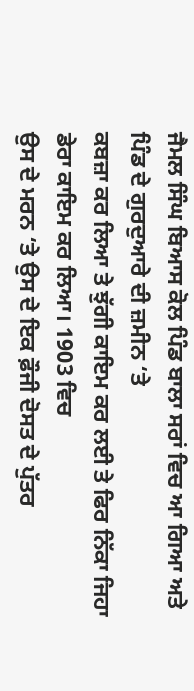ਜੈਮਲ ਸਿੰਘ ਬਿਆਸ ਕੋਲ ਪਿੰਡ ਬਾਲਾ ਸਰਾਂ ਵਿਚ ਆ ਗਿਆ ਅਤੇ ਪਿੰਡ ਦੇ ਗੁਰਦੁਆਰੇ ਦੀ ਜ਼ਮੀਨ ‘ਤੇ
ਕਬਜ਼ਾ ਕਰ ਲਿਆ ਤੇ ਝੁੱਗੀ ਕਾਇਮ ਕਰ ਲਈ ਤੇ ਫਿਰ ਨਿੱਕਾ ਜਿਹਾ ਡੇਰਾ ਕਾਇਮ ਕਰ ਲਿਆ। 1903 ਵਿਚ
ਉਸ ਦੇ ਮਰਨ ‘ਤੇ ਉਸ ਦੇ ਇਕ ਫ਼ੌਜੀ ਦੋਸਤ ਦੇ ਪੁੱਤਰ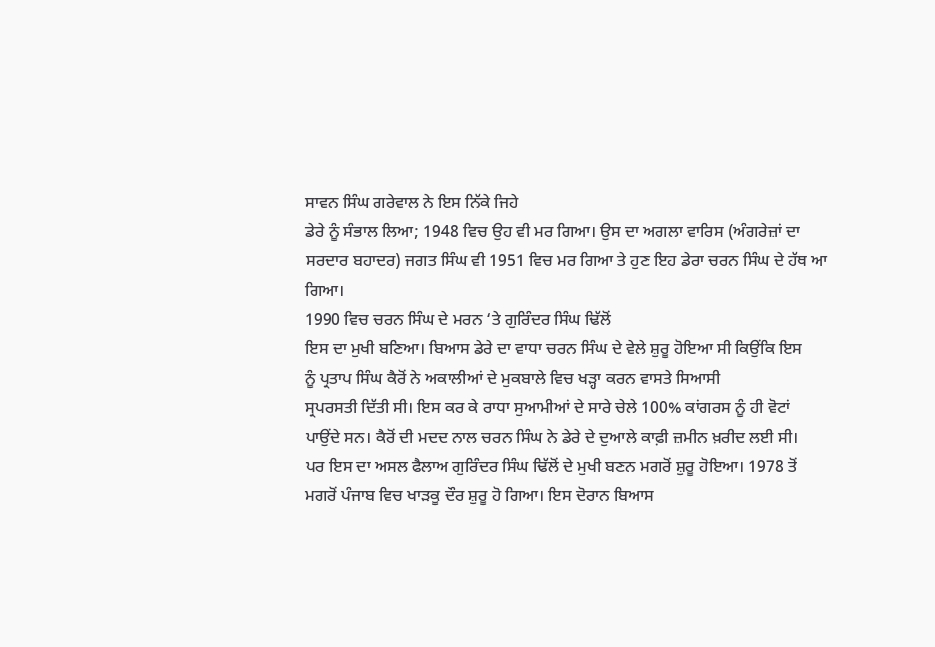ਸਾਵਨ ਸਿੰਘ ਗਰੇਵਾਲ ਨੇ ਇਸ ਨਿੱਕੇ ਜਿਹੇ
ਡੇਰੇ ਨੂੰ ਸੰਭਾਲ ਲਿਆ; 1948 ਵਿਚ ਉਹ ਵੀ ਮਰ ਗਿਆ। ਉਸ ਦਾ ਅਗਲਾ ਵਾਰਿਸ (ਅੰਗਰੇਜ਼ਾਂ ਦਾ
ਸਰਦਾਰ ਬਹਾਦਰ) ਜਗਤ ਸਿੰਘ ਵੀ 1951 ਵਿਚ ਮਰ ਗਿਆ ਤੇ ਹੁਣ ਇਹ ਡੇਰਾ ਚਰਨ ਸਿੰਘ ਦੇ ਹੱਥ ਆ
ਗਿਆ।
1990 ਵਿਚ ਚਰਨ ਸਿੰਘ ਦੇ ਮਰਨ ‘ਤੇ ਗੁਰਿੰਦਰ ਸਿੰਘ ਢਿੱਲੋਂ
ਇਸ ਦਾ ਮੁਖੀ ਬਣਿਆ। ਬਿਆਸ ਡੇਰੇ ਦਾ ਵਾਧਾ ਚਰਨ ਸਿੰਘ ਦੇ ਵੇਲੇ ਸ਼ੁਰੂ ਹੋਇਆ ਸੀ ਕਿਉਂਕਿ ਇਸ
ਨੂੰ ਪ੍ਰਤਾਪ ਸਿੰਘ ਕੈਰੋਂ ਨੇ ਅਕਾਲੀਆਂ ਦੇ ਮੁਕਬਾਲੇ ਵਿਚ ਖੜ੍ਹਾ ਕਰਨ ਵਾਸਤੇ ਸਿਆਸੀ
ਸ੍ਰਪਰਸਤੀ ਦਿੱਤੀ ਸੀ। ਇਸ ਕਰ ਕੇ ਰਾਧਾ ਸੁਆਮੀਆਂ ਦੇ ਸਾਰੇ ਚੇਲੇ 100% ਕਾਂਗਰਸ ਨੂੰ ਹੀ ਵੋਟਾਂ
ਪਾਉਂਦੇ ਸਨ। ਕੈਰੋਂ ਦੀ ਮਦਦ ਨਾਲ ਚਰਨ ਸਿੰਘ ਨੇ ਡੇਰੇ ਦੇ ਦੁਆਲੇ ਕਾਫ਼ੀ ਜ਼ਮੀਨ ਖ਼ਰੀਦ ਲਈ ਸੀ।
ਪਰ ਇਸ ਦਾ ਅਸਲ ਫੈਲਾਅ ਗੁਰਿੰਦਰ ਸਿੰਘ ਢਿੱਲੋਂ ਦੇ ਮੁਖੀ ਬਣਨ ਮਗਰੋਂ ਸ਼ੁਰੂ ਹੋਇਆ। 1978 ਤੋਂ
ਮਗਰੋਂ ਪੰਜਾਬ ਵਿਚ ਖਾੜਕੂ ਦੌਰ ਸ਼ੁਰੂ ਹੋ ਗਿਆ। ਇਸ ਦੋਰਾਨ ਬਿਆਸ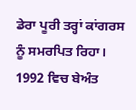ਡੇਰਾ ਪੂਰੀ ਤਰ੍ਹਾਂ ਕਾਂਗਰਸ
ਨੂੰ ਸਮਰਪਿਤ ਰਿਹਾ। 1992 ਵਿਚ ਬੇਅੰਤ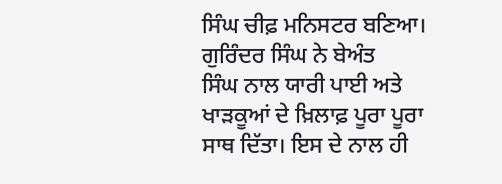ਸਿੰਘ ਚੀਫ਼ ਮਨਿਸਟਰ ਬਣਿਆ। ਗੁਰਿੰਦਰ ਸਿੰਘ ਨੇ ਬੇਅੰਤ
ਸਿੰਘ ਨਾਲ ਯਾਰੀ ਪਾਈ ਅਤੇ ਖਾੜਕੂਆਂ ਦੇ ਖ਼ਿਲਾਫ਼ ਪੂਰਾ ਪੂਰਾ ਸਾਥ ਦਿੱਤਾ। ਇਸ ਦੇ ਨਾਲ ਹੀ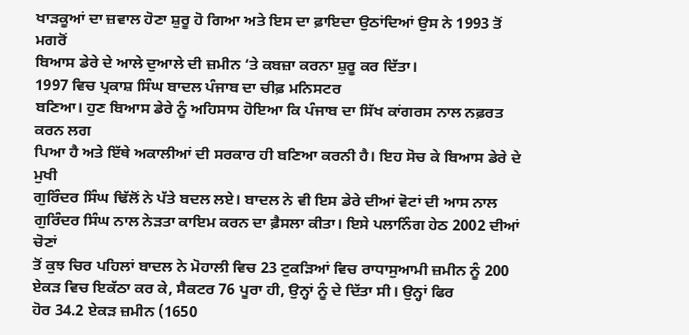ਖਾੜਕੂਆਂ ਦਾ ਜ਼ਵਾਲ ਹੋਣਾ ਸ਼ੁਰੂ ਹੋ ਗਿਆ ਅਤੇ ਇਸ ਦਾ ਫ਼ਾਇਦਾ ਉਠਾਂਦਿਆਂ ਉਸ ਨੇ 1993 ਤੋਂ ਮਗਰੋਂ
ਬਿਆਸ ਡੇਰੇ ਦੇ ਆਲੇ ਦੁਆਲੇ ਦੀ ਜ਼ਮੀਨ ‘ਤੇ ਕਬਜ਼ਾ ਕਰਨਾ ਸ਼ੁਰੂ ਕਰ ਦਿੱਤਾ।
1997 ਵਿਚ ਪ੍ਰਕਾਸ਼ ਸਿੰਘ ਬਾਦਲ ਪੰਜਾਬ ਦਾ ਚੀਫ਼ ਮਨਿਸਟਰ
ਬਣਿਆ। ਹੁਣ ਬਿਆਸ ਡੇਰੇ ਨੂੰ ਅਹਿਸਾਸ ਹੋਇਆ ਕਿ ਪੰਜਾਬ ਦਾ ਸਿੱਖ ਕਾਂਗਰਸ ਨਾਲ ਨਫ਼ਰਤ ਕਰਨ ਲਗ
ਪਿਆ ਹੈ ਅਤੇ ਇੱਥੇ ਅਕਾਲੀਆਂ ਦੀ ਸਰਕਾਰ ਹੀ ਬਣਿਆ ਕਰਨੀ ਹੈ। ਇਹ ਸੋਚ ਕੇ ਬਿਆਸ ਡੇਰੇ ਦੇ ਮੁਖੀ
ਗੁਰਿੰਦਰ ਸਿੰਘ ਢਿੱਲੋਂ ਨੇ ਪੱਤੇ ਬਦਲ ਲਏ। ਬਾਦਲ ਨੇ ਵੀ ਇਸ ਡੇਰੇ ਦੀਆਂ ਵੋਟਾਂ ਦੀ ਆਸ ਨਾਲ
ਗੁਰਿੰਦਰ ਸਿੰਘ ਨਾਲ ਨੇੜਤਾ ਕਾਇਮ ਕਰਨ ਦਾ ਫ਼ੈਸਲਾ ਕੀਤਾ। ਇਸੇ ਪਲਾਨਿੰਗ ਹੇਠ 2002 ਦੀਆਂ ਚੋਣਾਂ
ਤੋਂ ਕੁਝ ਚਿਰ ਪਹਿਲਾਂ ਬਾਦਲ ਨੇ ਮੋਹਾਲੀ ਵਿਚ 23 ਟੁਕੜਿਆਂ ਵਿਚ ਰਾਧਾਸੁਆਮੀ ਜ਼ਮੀਨ ਨੂੰ 200
ਏਕੜ ਵਿਚ ਇਕੱਠਾ ਕਰ ਕੇ, ਸੈਕਟਰ 76 ਪੂਰਾ ਹੀ, ਉਨ੍ਹਾਂ ਨੂੰ ਦੇ ਦਿੱਤਾ ਸੀ। ਉਨ੍ਹਾਂ ਫਿਰ
ਹੋਰ 34.2 ਏਕੜ ਜ਼ਮੀਨ (1650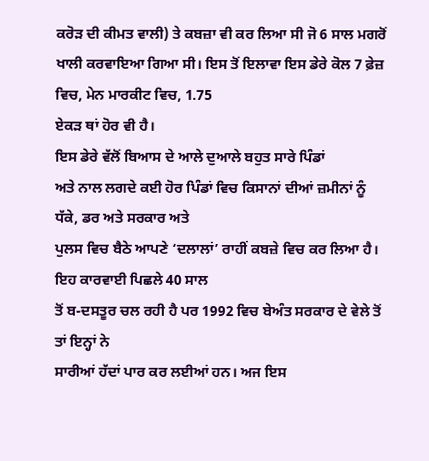ਕਰੋੜ ਦੀ ਕੀਮਤ ਵਾਲੀ) ਤੇ ਕਬਜ਼ਾ ਵੀ ਕਰ ਲਿਆ ਸੀ ਜੋ 6 ਸਾਲ ਮਗਰੋਂ
ਖਾਲੀ ਕਰਵਾਇਆ ਗਿਆ ਸੀ। ਇਸ ਤੋਂ ਇਲਾਵਾ ਇਸ ਡੇਰੇ ਕੋਲ 7 ਫ਼ੇਜ਼ ਵਿਚ, ਮੇਨ ਮਾਰਕੀਟ ਵਿਚ, 1.75
ਏਕੜ ਥਾਂ ਹੋਰ ਵੀ ਹੈ।
ਇਸ ਡੇਰੇ ਵੱਲੋਂ ਬਿਆਸ ਦੇ ਆਲੇ ਦੁਆਲੇ ਬਹੁਤ ਸਾਰੇ ਪਿੰਡਾਂ
ਅਤੇ ਨਾਲ ਲਗਦੇ ਕਈ ਹੋਰ ਪਿੰਡਾਂ ਵਿਚ ਕਿਸਾਨਾਂ ਦੀਆਂ ਜ਼ਮੀਨਾਂ ਨੂੰ ਧੱਕੇ, ਡਰ ਅਤੇ ਸਰਕਾਰ ਅਤੇ
ਪੁਲਸ ਵਿਚ ਬੈਠੇ ਆਪਣੇ ‘ਦਲਾਲਾਂ’ ਰਾਹੀਂ ਕਬਜ਼ੇ ਵਿਚ ਕਰ ਲਿਆ ਹੈ। ਇਹ ਕਾਰਵਾਈ ਪਿਛਲੇ 40 ਸਾਲ
ਤੋਂ ਬ-ਦਸਤੂਰ ਚਲ ਰਹੀ ਹੈ ਪਰ 1992 ਵਿਚ ਬੇਅੰਤ ਸਰਕਾਰ ਦੇ ਵੇਲੇ ਤੋਂ ਤਾਂ ਇਨ੍ਹਾਂ ਨੇ
ਸਾਰੀਆਂ ਹੱਦਾਂ ਪਾਰ ਕਰ ਲਈਆਂ ਹਨ। ਅਜ ਇਸ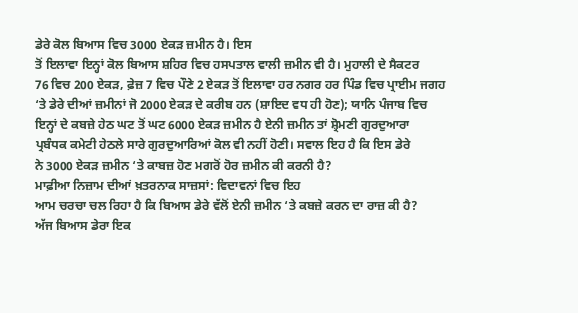ਡੇਰੇ ਕੋਲ ਬਿਆਸ ਵਿਚ 3000 ਏਕੜ ਜ਼ਮੀਨ ਹੈ। ਇਸ
ਤੋਂ ਇਲਾਵਾ ਇਨ੍ਹਾਂ ਕੋਲ ਬਿਆਸ ਸ਼ਹਿਰ ਵਿਚ ਹਸਪਤਾਲ ਵਾਲੀ ਜ਼ਮੀਨ ਵੀ ਹੈ। ਮੁਹਾਲੀ ਦੇ ਸੈਕਟਰ
76 ਵਿਚ 200 ਏਕੜ, ਫ਼ੇਜ਼ 7 ਵਿਚ ਪੌਣੇ 2 ਏਕੜ ਤੋਂ ਇਲਾਵਾ ਹਰ ਨਗਰ ਹਰ ਪਿੰਡ ਵਿਚ ਪ੍ਰਾਈਮ ਜਗਹ
‘ਤੇ ਡੇਰੇ ਦੀਆਂ ਜ਼ਮੀਨਾਂ ਜੋ 2000 ਏਕੜ ਦੇ ਕਰੀਬ ਹਨ (ਸ਼ਾਇਦ ਵਧ ਹੀ ਹੋਣ); ਯਾਨਿ ਪੰਜਾਬ ਵਿਚ
ਇਨ੍ਹਾਂ ਦੇ ਕਬਜ਼ੇ ਹੇਠ ਘਟ ਤੋਂ ਘਟ 6000 ਏਕੜ ਜ਼ਮੀਨ ਹੈ ਏਨੀ ਜ਼ਮੀਨ ਤਾਂ ਸ਼੍ਰੋਮਣੀ ਗੁਰਦੁਆਰਾ
ਪ੍ਰਬੰਧਕ ਕਮੇਟੀ ਹੇਠਲੇ ਸਾਰੇ ਗੁਰਦੁਆਰਿਆਂ ਕੋਲ ਵੀ ਨਹੀਂ ਹੋਣੀ। ਸਵਾਲ ਇਹ ਹੈ ਕਿ ਇਸ ਡੇਰੇ
ਨੇ 3000 ਏਕੜ ਜ਼ਮੀਨ ‘ਤੇ ਕਾਬਜ਼ ਹੋਣ ਮਗਰੋਂ ਹੋਰ ਜ਼ਮੀਨ ਕੀ ਕਰਨੀ ਹੈ?
ਮਾਫ਼ੀਆ ਨਿਜ਼ਾਮ ਦੀਆਂ ਖ਼ਤਰਨਾਕ ਸਾਜ਼ਸਾਂ: ਵਿਦਾਵਨਾਂ ਵਿਚ ਇਹ
ਆਮ ਚਰਚਾ ਚਲ ਰਿਹਾ ਹੈ ਕਿ ਬਿਆਸ ਡੇਰੇ ਵੱਲੋਂ ਏਨੀ ਜ਼ਮੀਨ ‘ਤੇ ਕਬਜ਼ੇ ਕਰਨ ਦਾ ਰਾਜ਼ ਕੀ ਹੈ?
ਅੱਜ ਬਿਆਸ ਡੇਰਾ ਇਕ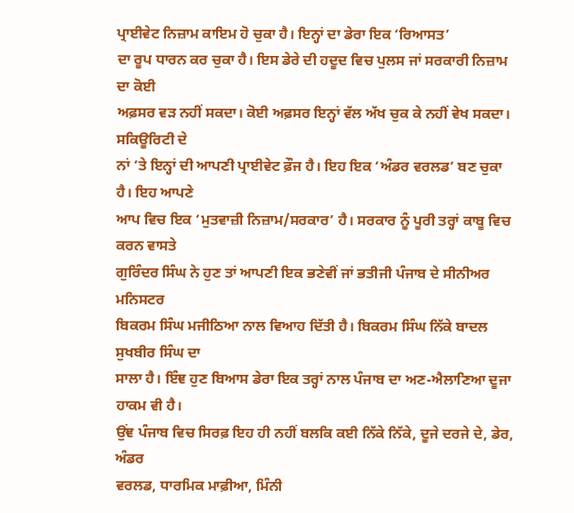ਪ੍ਰਾਈਵੇਟ ਨਿਜ਼ਾਮ ਕਾਇਮ ਹੋ ਚੁਕਾ ਹੈ। ਇਨ੍ਹਾਂ ਦਾ ਡੇਰਾ ਇਕ ‘ਰਿਆਸਤ’
ਦਾ ਰੂਪ ਧਾਰਨ ਕਰ ਚੁਕਾ ਹੈ। ਇਸ ਡੇਰੇ ਦੀ ਹਦੂਦ ਵਿਚ ਪੁਲਸ ਜਾਂ ਸਰਕਾਰੀ ਨਿਜ਼ਾਮ ਦਾ ਕੋਈ
ਅਫ਼ਸਰ ਵੜ ਨਹੀਂ ਸਕਦਾ। ਕੋਈ ਅਫ਼ਸਰ ਇਨ੍ਹਾਂ ਵੱਲ ਅੱਖ ਚੁਕ ਕੇ ਨਹੀਂ ਵੇਖ ਸਕਦਾ। ਸਕਿਊਰਿਟੀ ਦੇ
ਨਾਂ ‘ਤੇ ਇਨ੍ਹਾਂ ਦੀ ਆਪਣੀ ਪ੍ਰਾਈਵੇਟ ਫ਼ੌਜ ਹੈ। ਇਹ ਇਕ ‘ਅੰਡਰ ਵਰਲਡ’ ਬਣ ਚੁਕਾ ਹੈ। ਇਹ ਆਪਣੇ
ਆਪ ਵਿਚ ਇਕ ‘ਮੁਤਵਾਜ਼ੀ ਨਿਜ਼ਾਮ/ਸਰਕਾਰ’ ਹੈ। ਸਰਕਾਰ ਨੂੰ ਪੂਰੀ ਤਰ੍ਹਾਂ ਕਾਬੂ ਵਿਚ ਕਰਨ ਵਾਸਤੇ
ਗੁਰਿੰਦਰ ਸਿੰਘ ਨੇ ਹੁਣ ਤਾਂ ਆਪਣੀ ਇਕ ਭਣੇਵੀਂ ਜਾਂ ਭਤੀਜੀ ਪੰਜਾਬ ਦੇ ਸੀਨੀਅਰ ਮਨਿਸਟਰ
ਬਿਕਰਮ ਸਿੰਘ ਮਜੀਠਿਆ ਨਾਲ ਵਿਆਹ ਦਿੱਤੀ ਹੈ। ਬਿਕਰਮ ਸਿੰਘ ਨਿੱਕੇ ਬਾਦਲ ਸੁਖਬੀਰ ਸਿੰਘ ਦਾ
ਸਾਲਾ ਹੈ। ਇੰਞ ਹੁਣ ਬਿਆਸ ਡੇਰਾ ਇਕ ਤਰ੍ਹਾਂ ਨਾਲ ਪੰਜਾਬ ਦਾ ਅਣ-ਐਲਾਣਿਆ ਦੂਜਾ ਹਾਕਮ ਵੀ ਹੈ।
ਉਂਞ ਪੰਜਾਬ ਵਿਚ ਸਿਰਫ਼ ਇਹ ਹੀ ਨਹੀਂ ਬਲਕਿ ਕਈ ਨਿੱਕੇ ਨਿੱਕੇ, ਦੂਜੇ ਦਰਜੇ ਦੇ, ਡੇਰ, ਅੰਡਰ
ਵਰਲਡ, ਧਾਰਮਿਕ ਮਾਫ਼ੀਆ, ਮਿੰਨੀ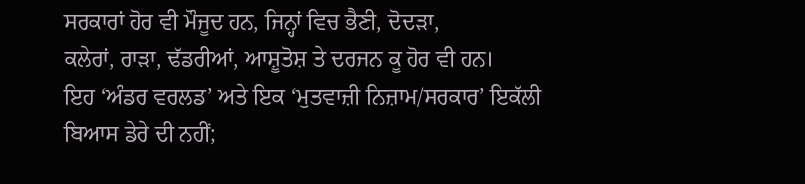ਸਰਕਾਰਾਂ ਹੋਰ ਵੀ ਮੌਜੂਦ ਹਨ, ਜਿਨ੍ਹਾਂ ਵਿਚ ਭੈਣੀ, ਦੋਦੜਾ,
ਕਲੇਰਾਂ, ਰਾੜਾ, ਢੱਡਰੀਆਂ, ਆਸ਼ੂਤੋਸ਼ ਤੇ ਦਰਜਨ ਕੂ ਹੋਰ ਵੀ ਹਨ।
ਇਹ ‘ਅੰਡਰ ਵਰਲਡ’ ਅਤੇ ਇਕ ‘ਮੁਤਵਾਜ਼ੀ ਨਿਜ਼ਾਮ/ਸਰਕਾਰ’ ਇਕੱਲੀ
ਬਿਆਸ ਡੇਰੇ ਦੀ ਨਹੀਂ;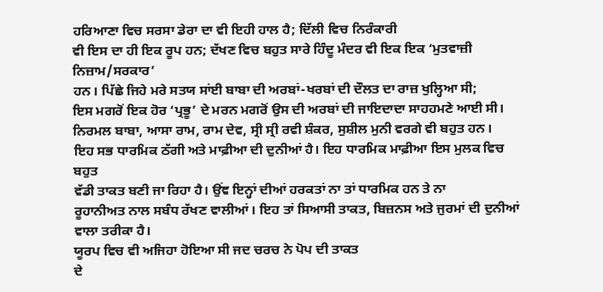ਹਰਿਆਣਾ ਵਿਚ ਸਰਸਾ ਡੇਰਾ ਦਾ ਵੀ ਇਹੀ ਹਾਲ ਹੈ; ਦਿੱਲੀ ਵਿਚ ਨਿਰੰਕਾਰੀ
ਵੀ ਇਸ ਦਾ ਹੀ ਇਕ ਰੂਪ ਹਨ; ਦੱਖਣ ਵਿਚ ਬਹੁਤ ਸਾਰੇ ਹਿੰਦੂ ਮੰਦਰ ਵੀ ਇਕ ਇਕ ‘ਮੁਤਵਾਜ਼ੀ ਨਿਜ਼ਾਮ/ਸਰਕਾਰ’
ਹਨ। ਪਿੱਛੇ ਜਿਹੇ ਮਰੇ ਸਤਯ ਸਾਂਈ ਬਾਬਾ ਦੀ ਅਰਬਾਂ-ਖਰਬਾਂ ਦੀ ਦੌਲਤ ਦਾ ਰਾਜ਼ ਖੁਲ੍ਹਿਆ ਸੀ;
ਇਸ ਮਗਰੋਂ ਇਕ ਹੋਰ ‘ਪ੍ਰਭੂ’ ਦੇ ਮਰਨ ਮਗਰੋਂ ਉਸ ਦੀ ਅਰਬਾਂ ਦੀ ਜਾਇਦਾਦਾ ਸਾਹਹਮਣੇ ਆਈ ਸੀ।
ਨਿਰਮਲ ਬਾਬਾ, ਆਸਾ ਰਾਮ, ਰਾਮ ਦੇਵ, ਸ੍ਰੀ ਸ੍ਰੀ ਰਵੀ ਸ਼ੰਕਰ, ਸੁਸ਼ੀਲ ਮੁਨੀ ਵਰਗੇ ਵੀ ਬਹੁਤ ਹਨ।
ਇਹ ਸਭ ਧਾਰਮਿਕ ਠੱਗੀ ਅਤੇ ਮਾਫ਼ੀਆ ਦੀ ਦੁਨੀਆਂ ਹੈ। ਇਹ ਧਾਰਮਿਕ ਮਾਫ਼ੀਆ ਇਸ ਮੁਲਕ ਵਿਚ ਬਹੁਤ
ਵੱਡੀ ਤਾਕਤ ਬਣੀ ਜਾ ਰਿਹਾ ਹੈ। ਉਂਞ ਇਨ੍ਹਾਂ ਦੀਆਂ ਹਰਕਤਾਂ ਨਾ ਤਾਂ ਧਾਰਮਿਕ ਹਨ ਤੇ ਨਾ
ਰੂਹਾਨੀਅਤ ਨਾਲ ਸਬੰਧ ਰੱਖਣ ਵਾਲੀਆਂ। ਇਹ ਤਾਂ ਸਿਆਸੀ ਤਾਕਤ, ਬਿਜ਼ਨਸ ਅਤੇ ਜੁਰਮਾਂ ਦੀ ਦੁਨੀਆਂ
ਵਾਲਾ ਤਰੀਕਾ ਹੈ।
ਯੂਰਪ ਵਿਚ ਵੀ ਅਜਿਹਾ ਹੋਇਆ ਸੀ ਜਦ ਚਰਚ ਨੇ ਪੋਪ ਦੀ ਤਾਕਤ
ਦੇ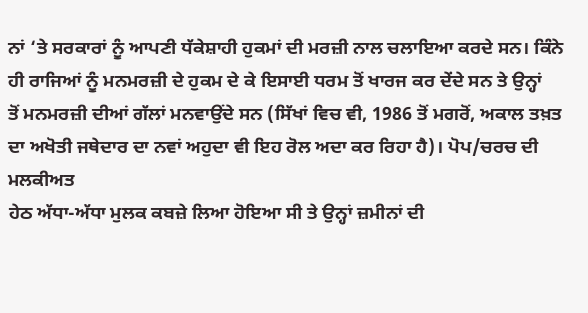ਨਾਂ ‘ਤੇ ਸਰਕਾਰਾਂ ਨੂੰ ਆਪਣੀ ਧੱਕੇਸ਼ਾਹੀ ਹੁਕਮਾਂ ਦੀ ਮਰਜ਼ੀ ਨਾਲ ਚਲਾਇਆ ਕਰਦੇ ਸਨ। ਕਿੰਨੇ
ਹੀ ਰਾਜਿਆਂ ਨੂੰ ਮਨਮਰਜ਼ੀ ਦੇ ਹੁਕਮ ਦੇ ਕੇ ਇਸਾਈ ਧਰਮ ਤੋਂ ਖਾਰਜ ਕਰ ਦੇਂਦੇ ਸਨ ਤੇ ਉਨ੍ਹਾਂ
ਤੋਂ ਮਨਮਰਜ਼ੀ ਦੀਆਂ ਗੱਲਾਂ ਮਨਵਾਉਂਦੇ ਸਨ (ਸਿੱਖਾਂ ਵਿਚ ਵੀ, 1986 ਤੋਂ ਮਗਰੋਂ, ਅਕਾਲ ਤਖ਼ਤ
ਦਾ ਅਖੋਤੀ ਜਥੇਦਾਰ ਦਾ ਨਵਾਂ ਅਹੁਦਾ ਵੀ ਇਹ ਰੋਲ ਅਦਾ ਕਰ ਰਿਹਾ ਹੈ)। ਪੋਪ/ਚਰਚ ਦੀ ਮਲਕੀਅਤ
ਹੇਠ ਅੱਧਾ-ਅੱਧਾ ਮੁਲਕ ਕਬਜ਼ੇ ਲਿਆ ਹੋਇਆ ਸੀ ਤੇ ਉਨ੍ਹਾਂ ਜ਼ਮੀਨਾਂ ਦੀ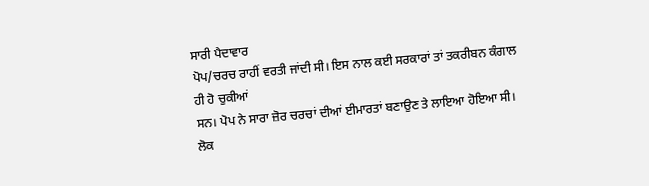ਸਾਰੀ ਪੈਦਾਵਾਰ
ਪੋਪ/ਚਰਚ ਰਾਹੀਂ ਵਰਤੀ ਜਾਂਦੀ ਸੀ। ਇਸ ਨਾਲ ਕਈ ਸਰਕਾਰਾਂ ਤਾਂ ਤਕਰੀਬਨ ਕੰਗਾਲ ਹੀ ਹੋ ਚੁਕੀਆਂ
ਸਨ। ਪੋਪ ਨੇ ਸਾਰਾ ਜ਼ੋਰ ਚਰਚਾਂ ਦੀਆਂ ਈਮਾਰਤਾਂ ਬਣਾਉਣ ਤੇ ਲਾਇਆ ਹੋਇਆ ਸੀ। ਲੋਕ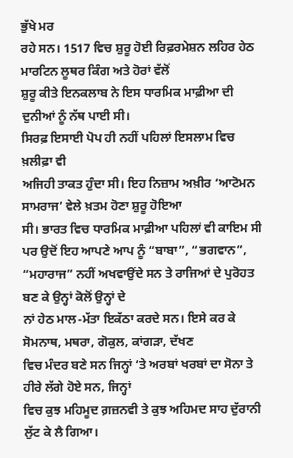ਭੁੱਖੇ ਮਰ
ਰਹੇ ਸਨ। 1517 ਵਿਚ ਸ਼ੁਰੂ ਹੋਈ ਰਿਫ਼ਰਮੇਸ਼ਨ ਲਹਿਰ ਹੇਠ ਮਾਰਟਿਨ ਲੂਥਰ ਕਿੰਗ ਅਤੇ ਹੋਰਾਂ ਵੱਲੋਂ
ਸ਼ੁਰੂ ਕੀਤੇ ਇਨਕਲਾਬ ਨੇ ਇਸ ਧਾਰਮਿਕ ਮਾਫ਼ੀਆ ਦੀ ਦੁਨੀਆਂ ਨੂੰ ਨੱਥ ਪਾਈ ਸੀ।
ਸਿਰਫ਼ ਇਸਾਈ ਪੋਪ ਹੀ ਨਹੀਂ ਪਹਿਲਾਂ ਇਸਲਾਮ ਵਿਚ ਖ਼ਲੀਫ਼ਾ ਵੀ
ਅਜਿਹੀ ਤਾਕਤ ਹੁੰਦਾ ਸੀ। ਇਹ ਨਿਜ਼ਾਮ ਅਖ਼ੀਰ ‘ਆਟੋਮਨ ਸਾਮਰਾਜ’ ਵੇਲੇ ਖ਼ਤਮ ਹੋਣਾ ਸ਼ੁਰੂ ਹੋਇਆ
ਸੀ। ਭਾਰਤ ਵਿਚ ਧਾਰਮਿਕ ਮਾਫ਼ੀਆ ਪਹਿਲਾਂ ਵੀ ਕਾਇਮ ਸੀ ਪਰ ਉਦੋਂ ਇਹ ਆਪਣੇ ਆਪ ਨੂੰ “ਬਾਬਾ”, “ਭਗਵਾਨ”,
“ਮਹਾਰਾਜ” ਨਹੀਂ ਅਖਵਾਉਂਦੇ ਸਨ ਤੇ ਰਾਜਿਆਂ ਦੇ ਪੁਰੋਹਤ ਬਣ ਕੇ ਉਨ੍ਹਾਂ ਕੋਲੋਂ ਉਨ੍ਹਾਂ ਦੇ
ਨਾਂ ਹੇਠ ਮਾਲ-ਮੱਤਾ ਇਕੱਠਾ ਕਰਦੇ ਸਨ। ਇਸੇ ਕਰ ਕੇ ਸੋਮਨਾਥ, ਮਥਰਾ, ਗੋਕੁਲ, ਕਾਂਗੜਾ, ਦੱਖਣ
ਵਿਚ ਮੰਦਰ ਬਣੇ ਸਨ ਜਿਨ੍ਹਾਂ ‘ਤੇ ਅਰਬਾਂ ਖਰਬਾਂ ਦਾ ਸੋਨਾ ਤੇ ਹੀਰੇ ਲੱਗੇ ਹੋਏ ਸਨ, ਜਿਨ੍ਹਾਂ
ਵਿਚ ਕੁਝ ਮਹਿਮੂਦ ਗ਼ਜ਼ਨਵੀ ਤੇ ਕੁਝ ਅਹਿਮਦ ਸਾਹ ਦੁੱਰਾਨੀ ਲੁੱਟ ਕੇ ਲੈ ਗਿਆ।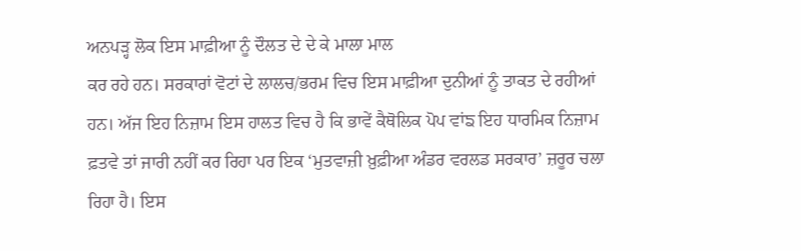ਅਨਪੜ੍ਹ ਲੋਕ ਇਸ ਮਾਫ਼ੀਆ ਨੂੰ ਦੌਲਤ ਦੇ ਦੇ ਕੇ ਮਾਲਾ ਮਾਲ
ਕਰ ਰਹੇ ਹਨ। ਸਰਕਾਰਾਂ ਵੋਟਾਂ ਦੇ ਲਾਲਚ/ਭਰਮ ਵਿਚ ਇਸ ਮਾਫ਼ੀਆ ਦੁਨੀਆਂ ਨੂੰ ਤਾਕਤ ਦੇ ਰਹੀਆਂ
ਹਨ। ਅੱਜ ਇਹ ਨਿਜ਼ਾਮ ਇਸ ਹਾਲਤ ਵਿਚ ਹੈ ਕਿ ਭਾਵੇਂ ਕੈਥੋਲਿਕ ਪੋਪ ਵਾਂਙ ਇਹ ਧਾਰਮਿਕ ਨਿਜ਼ਾਮ
ਫ਼ਤਵੇ ਤਾਂ ਜਾਰੀ ਨਹੀਂ ਕਰ ਰਿਹਾ ਪਰ ਇਕ ‘ਮੁਤਵਾਜ਼ੀ ਖ਼ੁਫ਼ੀਆ ਅੰਡਰ ਵਰਲਡ ਸਰਕਾਰ’ ਜ਼ਰੂਰ ਚਲਾ
ਰਿਹਾ ਹੈ। ਇਸ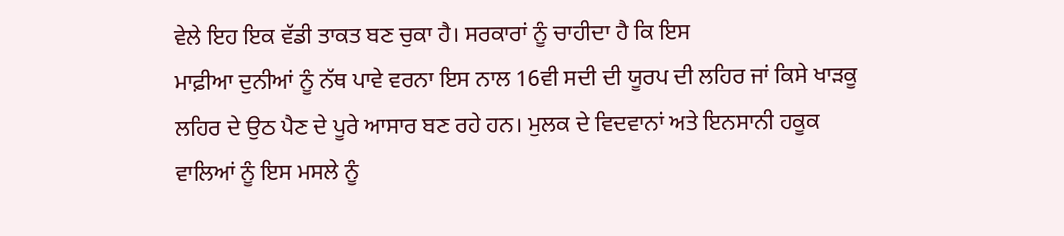ਵੇਲੇ ਇਹ ਇਕ ਵੱਡੀ ਤਾਕਤ ਬਣ ਚੁਕਾ ਹੈ। ਸਰਕਾਰਾਂ ਨੂੰ ਚਾਹੀਦਾ ਹੈ ਕਿ ਇਸ
ਮਾਫ਼ੀਆ ਦੁਨੀਆਂ ਨੂੰ ਨੱਥ ਪਾਵੇ ਵਰਨਾ ਇਸ ਨਾਲ 16ਵੀ ਸਦੀ ਦੀ ਯੂਰਪ ਦੀ ਲਹਿਰ ਜਾਂ ਕਿਸੇ ਖਾੜਕੂ
ਲਹਿਰ ਦੇ ਉਠ ਪੈਣ ਦੇ ਪੂਰੇ ਆਸਾਰ ਬਣ ਰਹੇ ਹਨ। ਮੁਲਕ ਦੇ ਵਿਦਵਾਨਾਂ ਅਤੇ ਇਨਸਾਨੀ ਹਕੂਕ
ਵਾਲਿਆਂ ਨੂੰ ਇਸ ਮਸਲੇ ਨੂੰ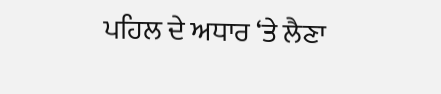ਪਹਿਲ ਦੇ ਅਧਾਰ ‘ਤੇ ਲੈਣਾ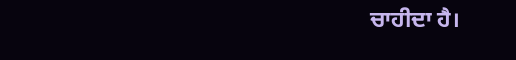ਚਾਹੀਦਾ ਹੈ।